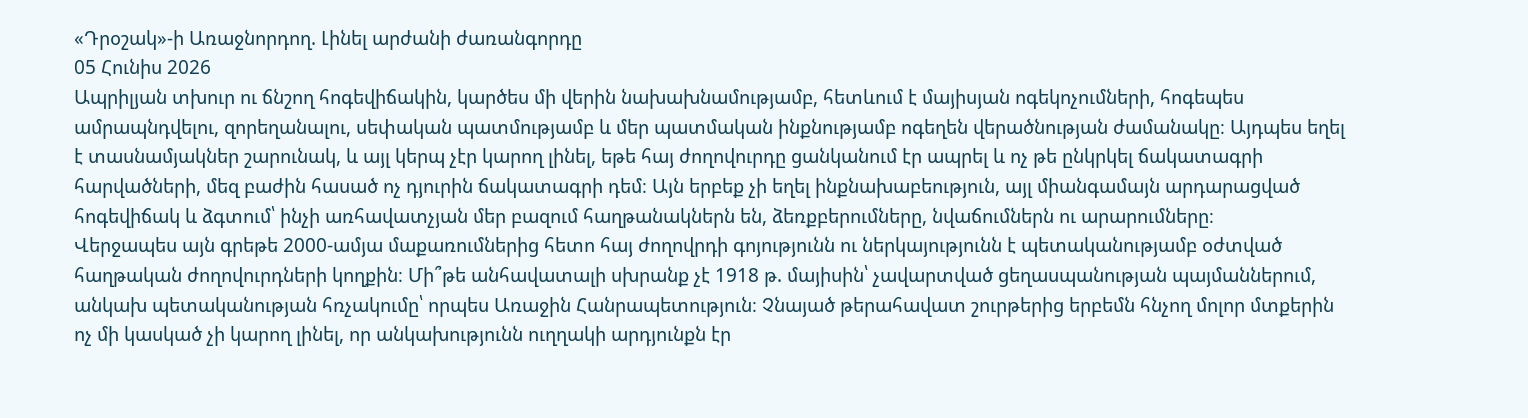«Դրօշակ»-ի Առաջնորդող. Լինել արժանի ժառանգորդը
05 Հունիս 2026
Ապրիլյան տխուր ու ճնշող հոգեվիճակին, կարծես մի վերին նախախնամությամբ, հետևում է մայիսյան ոգեկոչումների, հոգեպես ամրապնդվելու, զորեղանալու, սեփական պատմությամբ և մեր պատմական ինքնությամբ ոգեղեն վերածնության ժամանակը։ Այդպես եղել է տասնամյակներ շարունակ, և այլ կերպ չէր կարող լինել, եթե հայ ժողովուրդը ցանկանում էր ապրել և ոչ թե ընկրկել ճակատագրի հարվածների, մեզ բաժին հասած ոչ դյուրին ճակատագրի դեմ։ Այն երբեք չի եղել ինքնախաբեություն, այլ միանգամայն արդարացված հոգեվիճակ և ձգտում՝ ինչի առհավատչյան մեր բազում հաղթանակներն են, ձեռքբերումները, նվաճումներն ու արարումները։
Վերջապես այն գրեթե 2000-ամյա մաքառումներից հետո հայ ժողովրդի գոյությունն ու ներկայությունն է պետականությամբ օժտված հաղթական ժողովուրդների կողքին։ Մի՞թե անհավատալի սխրանք չէ 1918 թ. մայիսին՝ չավարտված ցեղասպանության պայմաններում, անկախ պետականության հռչակումը՝ որպես Առաջին Հանրապետություն։ Չնայած թերահավատ շուրթերից երբեմն հնչող մոլոր մտքերին ոչ մի կասկած չի կարող լինել, որ անկախությունն ուղղակի արդյունքն էր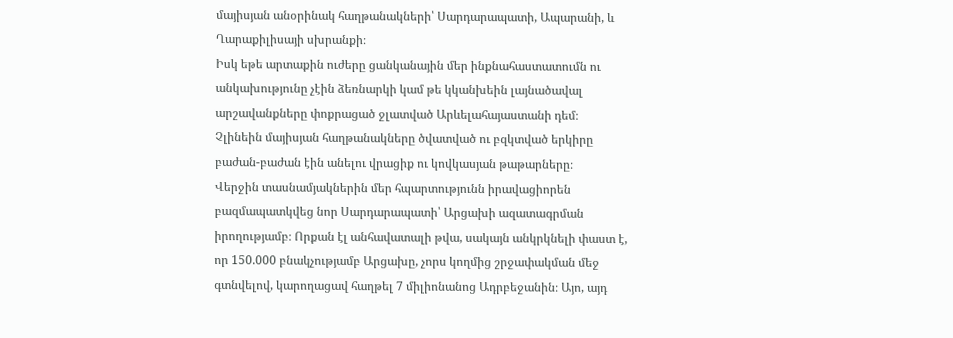մայիսյան անօրինակ հաղթանակների՝ Սարդարապատի, Ապարանի, և Ղարաքիլիսայի սխրանքի։
Իսկ եթե արտաքին ուժերը ցանկանային մեր ինքնահաստատումն ու անկախությունը չէին ձեռնարկի կամ թե կկանխեին լայնածավալ արշավանքները փոքրացած ջլատված Արևելահայաստանի դեմ։
Չլինեին մայիսյան հաղթանակները ծվատված ու բզկտված երկիրը բաժան-բաժան էին անելու վրացիք ու կովկասյան թաթարները։
Վերջին տասնամյակներին մեր հպարտությունն իրավացիորեն բազմապատկվեց նոր Սարդարապատի՝ Արցախի ազատագրման իրողությամբ։ Որքան էլ անհավատալի թվա, սակայն անկրկնելի փաստ է, որ 150.000 բնակչությամբ Արցախը, չորս կողմից շրջափակման մեջ գտնվելով, կարողացավ հաղթել 7 միլիոնանոց Ադրբեջանին։ Այո, այդ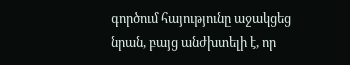գործում հայությունը աջակցեց նրան, բայց անժխտելի է, որ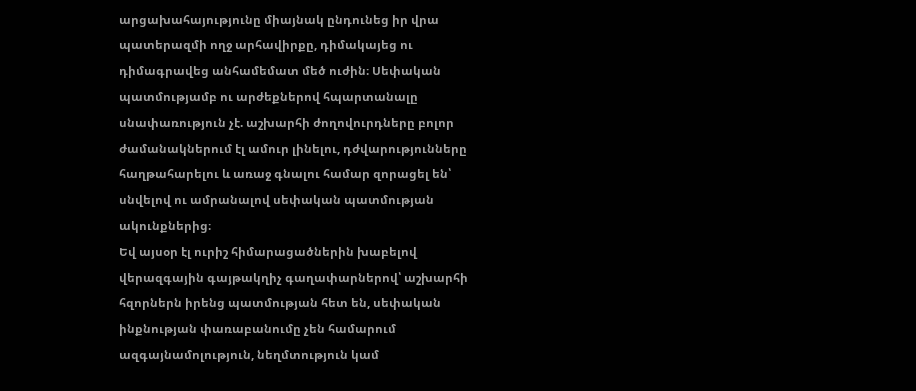արցախահայությունը միայնակ ընդունեց իր վրա պատերազմի ողջ արհավիրքը, դիմակայեց ու դիմագրավեց անհամեմատ մեծ ուժին։ Սեփական պատմությամբ ու արժեքներով հպարտանալը սնափառություն չէ. աշխարհի ժողովուրդները բոլոր ժամանակներում էլ ամուր լինելու, դժվարությունները հաղթահարելու և առաջ գնալու համար զորացել են՝ սնվելով ու ամրանալով սեփական պատմության ակունքներից։
Եվ այսօր էլ ուրիշ հիմարացածներին խաբելով վերազգային գայթակղիչ գաղափարներով՝ աշխարհի հզորներն իրենց պատմության հետ են, սեփական ինքնության փառաբանումը չեն համարում ազգայնամոլություն, նեղմտություն կամ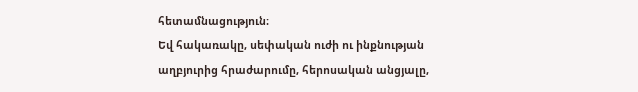հետամնացություն։
Եվ հակառակը, սեփական ուժի ու ինքնության աղբյուրից հրաժարումը, հերոսական անցյալը,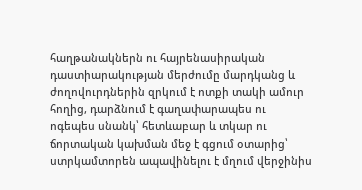հաղթանակներն ու հայրենասիրական դաստիարակության մերժումը մարդկանց և ժողովուրդներին զրկում է ոտքի տակի ամուր հողից, դարձնում է գաղափարապես ու ոգեպես սնանկ՝ հետևաբար և տկար ու ճորտական կախման մեջ է գցում օտարից՝ ստրկամտորեն ապավինելու է մղում վերջինիս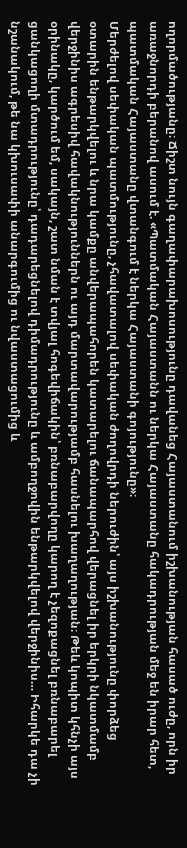ողորմածությանը։ Ճիշտ նույն գաղափարախոսությունը դավանեց Հայաստանում իշխանության հասած ուժը, որն իր առաջնորդի բերանով ասում է. «Պատմական Հայաստանն ու ներկա Հայաստանը հակադրության մեջ են իրար հետ, պատմական Հայաստանը վտանգում է ներկա Հայաստանի գոյությունը»։
Մերժելով սեփական պատմությունը, չհավատալով սեփական ժողովրդի ներուժին՝ այս իշխանությունը փորձեց օտարին ենթարկվելու և նրա կամքը անվերապահորեն կատարելու ճանապարհով վերացնել իր երկրի նկատմամբ վերջինիս ագրեսիվ հավակնություններն ու այդ մարտավարությամբ հասնելու խաղաղության։ Թեև կոպիտ կհնչի այս օրինակը, կարծում եմ, սակայն, շատ նման է տվյալ հոգեվիճակին՝ բռնաբարվողը կարող է չեզոքացնել բռնաբարել ցանկացողի մտադրությունը՝ դադարեցնելով դիմադրությունը և ամբողջովին ենթարկվելով վերջինիս… Իհարկե դա չի նշանակում, թե նա կխուսափի անարգումից ու նվաստացումից և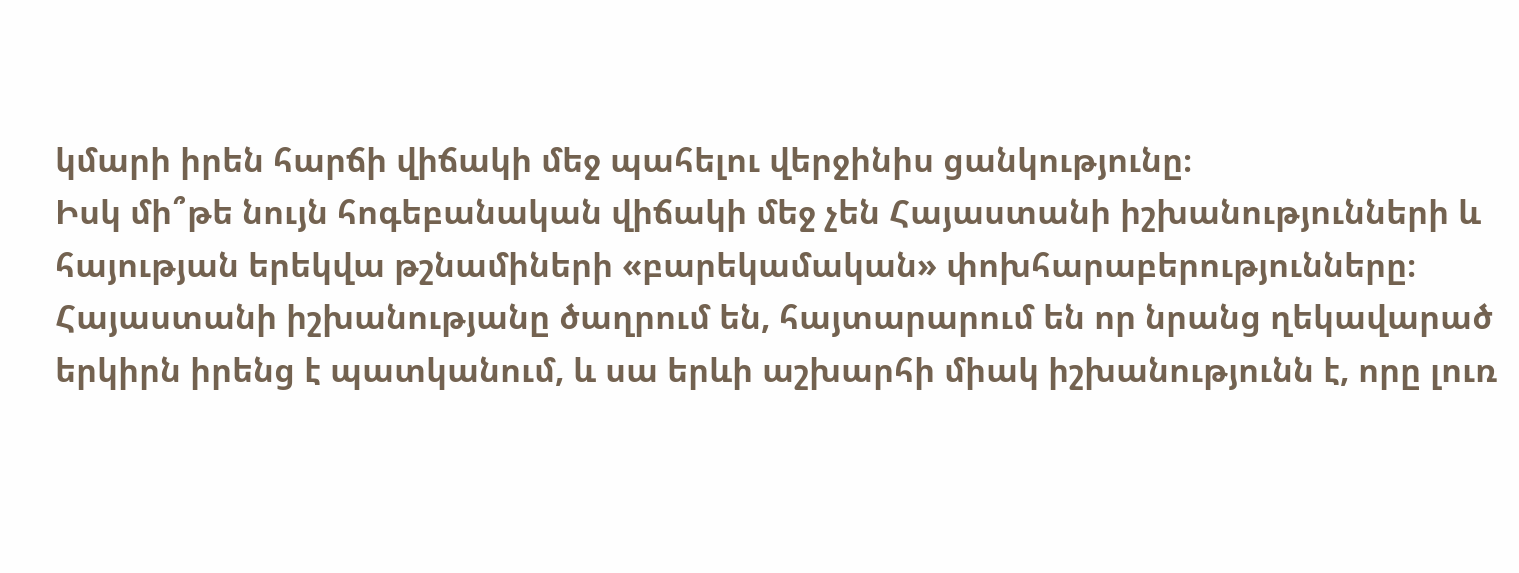կմարի իրեն հարճի վիճակի մեջ պահելու վերջինիս ցանկությունը։
Իսկ մի՞թե նույն հոգեբանական վիճակի մեջ չեն Հայաստանի իշխանությունների և հայության երեկվա թշնամիների «բարեկամական» փոխհարաբերությունները։ Հայաստանի իշխանությանը ծաղրում են, հայտարարում են որ նրանց ղեկավարած երկիրն իրենց է պատկանում, և սա երևի աշխարհի միակ իշխանությունն է, որը լուռ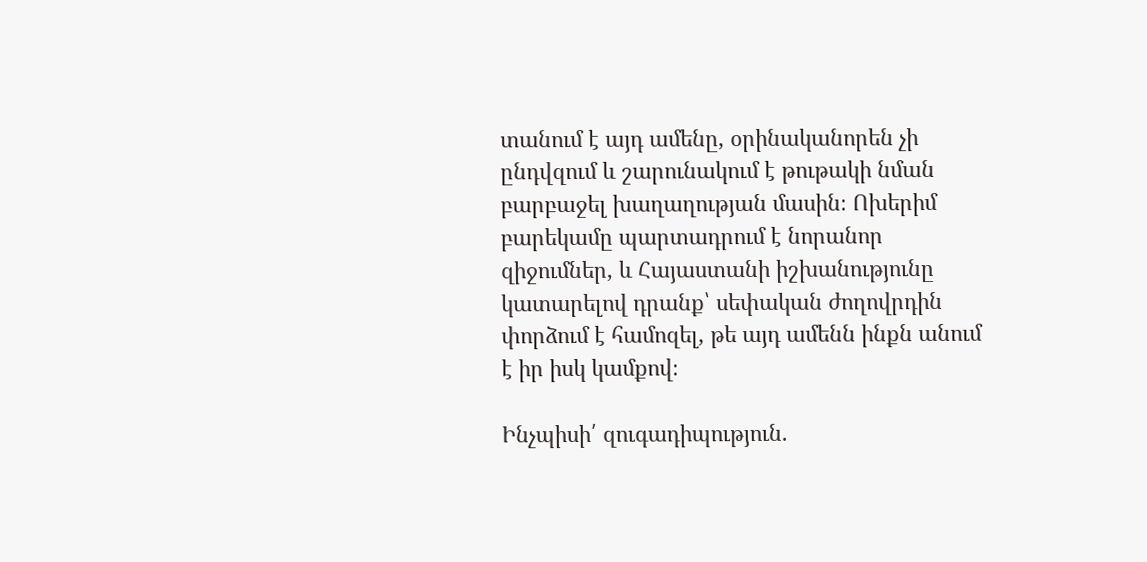տանում է այդ ամենը, օրինականորեն չի ընդվզում և շարունակում է թութակի նման բարբաջել խաղաղության մասին։ Ոխերիմ բարեկամը պարտադրում է նորանոր զիջումներ, և Հայաստանի իշխանությունը կատարելով դրանք՝ սեփական ժողովրդին փորձում է համոզել, թե այդ ամենն ինքն անում է իր իսկ կամքով։

Ինչպիսի՛ զուգադիպություն.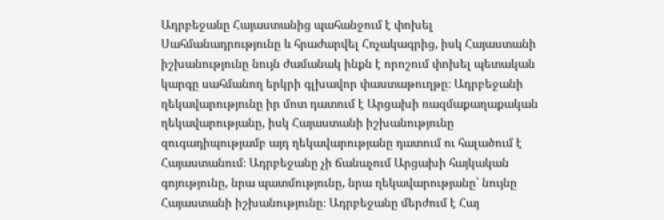Ադրբեջանը Հայաստանից պահանջում է փոխել Սահմանադրությունը և հրաժարվել Հռչակագրից, իսկ Հայաստանի իշխանությունը նույն ժամանակ ինքն է որոշում փոխել պետական կարգը սահմանող երկրի գլխավոր փաստաթուղթը։ Ադրբեջանի ղեկավարությունը իր մոտ դատում է Արցախի ռազմաքաղաքական ղեկավարությանը, իսկ Հայաստանի իշխանությունը զուգադիպությամբ այդ ղեկավարությանը դատում ու հալածում է Հայաստանում։ Ադրբեջանը չի ճանաչում Արցախի հայկական գոյությունը, նրա պատմությունը, նրա ղեկավարությանը՝ նույնը Հայաստանի իշխանությունը։ Ադրբեջանը մերժում է Հայ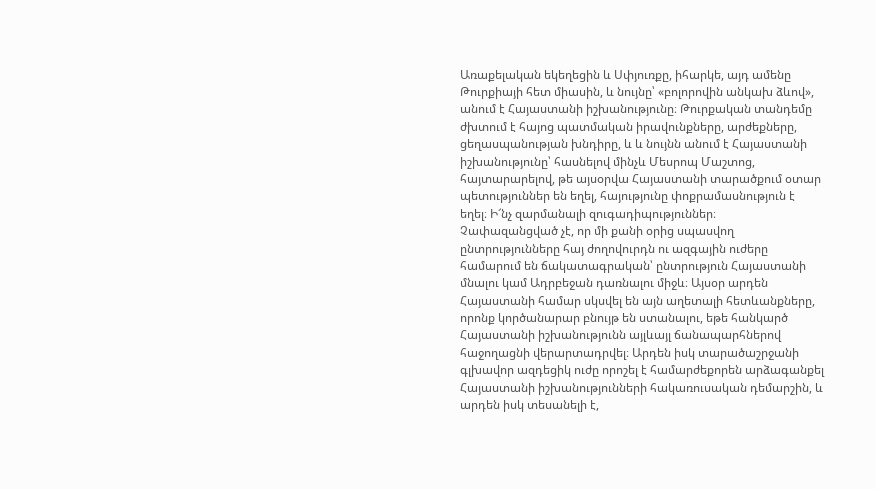Առաքելական եկեղեցին և Սփյուռքը, իհարկե, այդ ամենը Թուրքիայի հետ միասին, և նույնը՝ «բոլորովին անկախ ձևով», անում է Հայաստանի իշխանությունը։ Թուրքական տանդեմը ժխտում է հայոց պատմական իրավունքները, արժեքները, ցեղասպանության խնդիրը, և և նույնն անում է Հայաստանի իշխանությունը՝ հասնելով մինչև Մեսրոպ Մաշտոց, հայտարարելով, թե այսօրվա Հայաստանի տարածքում օտար պետություններ են եղել, հայությունը փոքրամասնություն է եղել։ Ի՜նչ զարմանալի զուգադիպություններ։
Չափազանցված չէ, որ մի քանի օրից սպասվող ընտրությունները հայ ժողովուրդն ու ազգային ուժերը համարում են ճակատագրական՝ ընտրություն Հայաստանի մնալու կամ Ադրբեջան դառնալու միջև։ Այսօր արդեն Հայաստանի համար սկսվել են այն աղետալի հետևանքները, որոնք կործանարար բնույթ են ստանալու, եթե հանկարծ Հայաստանի իշխանությունն այլևայլ ճանապարհներով հաջողացնի վերարտադրվել։ Արդեն իսկ տարածաշրջանի գլխավոր ազդեցիկ ուժը որոշել է համարժեքորեն արձագանքել Հայաստանի իշխանությունների հակառուսական դեմարշին, և արդեն իսկ տեսանելի է,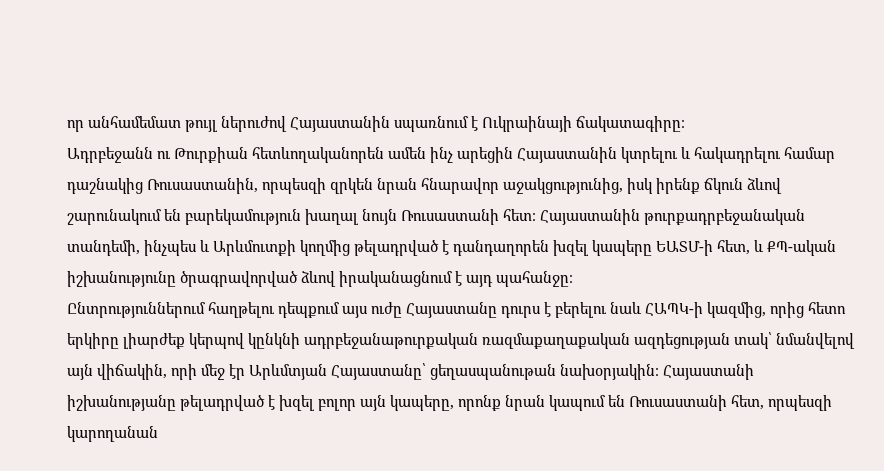որ անհամեմատ թույլ ներուժով Հայաստանին սպառնում է Ուկրաինայի ճակատագիրը։
Ադրբեջանն ու Թուրքիան հետևողականորեն ամեն ինչ արեցին Հայաստանին կտրելու և հակադրելու համար դաշնակից Ռուսաստանին, որպեսզի զրկեն նրան հնարավոր աջակցությունից, իսկ իրենք ճկուն ձևով շարունակում են բարեկամություն խաղալ նույն Ռուսաստանի հետ։ Հայաստանին թուրքադրբեջանական տանդեմի, ինչպես և Արևմուտքի կողմից թելադրված է դանդաղորեն խզել կապերը ԵԱՏՄ-ի հետ, և ՔՊ-ական իշխանությունը ծրագրավորված ձևով իրականացնում է այդ պահանջը։
Ընտրություններում հաղթելու դեպքում այս ուժը Հայաստանը դուրս է բերելու նաև ՀԱՊԿ-ի կազմից, որից հետո երկիրը լիարժեք կերպով կընկնի ադրբեջանաթուրքական ռազմաքաղաքական ազդեցության տակ՝ նմանվելով այն վիճակին, որի մեջ էր Արևմտյան Հայաստանը՝ ցեղասպանութան նախօրյակին։ Հայաստանի իշխանությանը թելադրված է խզել բոլոր այն կապերը, որոնք նրան կապում են Ռուսաստանի հետ, որպեսզի կարողանան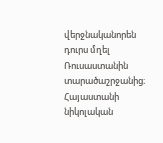վերջնականորեն դուրս մղել Ռուսաստանին տարածաշրջանից։ Հայաստանի նիկոլական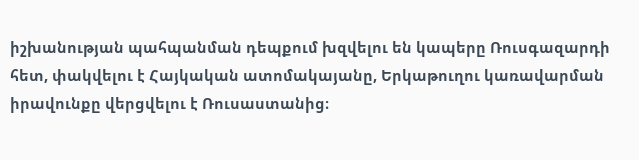իշխանության պահպանման դեպքում խզվելու են կապերը Ռուսգազարդի հետ, փակվելու է Հայկական ատոմակայանը, Երկաթուղու կառավարման իրավունքը վերցվելու է Ռուսաստանից։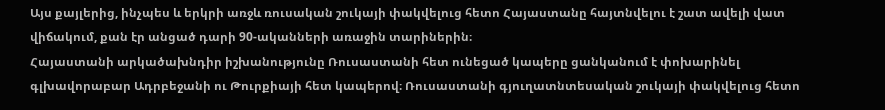Այս քայլերից, ինչպես և երկրի առջև ռուսական շուկայի փակվելուց հետո Հայաստանը հայտնվելու է շատ ավելի վատ վիճակում, քան էր անցած դարի 90-ականների առաջին տարիներին։
Հայաստանի արկածախնդիր իշխանությունը Ռուսաստանի հետ ունեցած կապերը ցանկանում է փոխարինել գլխավորաբար Ադրբեջանի ու Թուրքիայի հետ կապերով։ Ռուսաստանի գյուղատնտեսական շուկայի փակվելուց հետո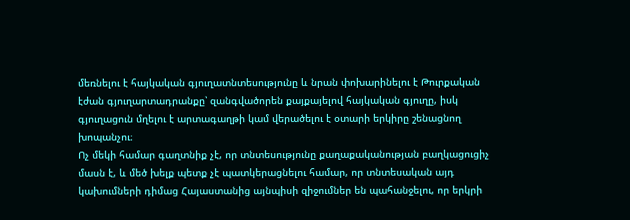մեռնելու է հայկական գյուղատնտեսությունը և նրան փոխարինելու է Թուրքական էժան գյուղարտադրանքը՝ զանգվածորեն քայքայելով հայկական գյուղը, իսկ գյուղացուն մղելու է արտագաղթի կամ վերածելու է օտարի երկիրը շենացնող խոպանչու։
Ոչ մեկի համար գաղտնիք չէ, որ տնտեսությունը քաղաքականության բաղկացուցիչ մասն է, և մեծ խելք պետք չէ պատկերացնելու համար, որ տնտեսական այդ կախումների դիմաց Հայաստանից այնպիսի զիջումներ են պահանջելու, որ երկրի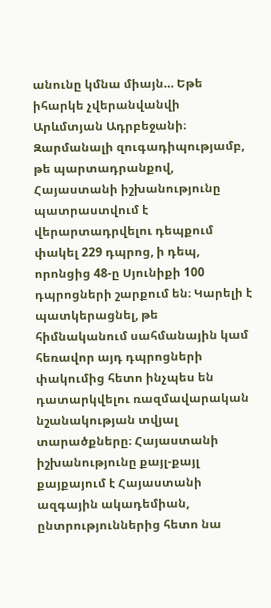անունը կմնա միայն… Եթե իհարկե չվերանվանվի Արևմտյան Ադրբեջանի։
Զարմանալի զուգադիպությամբ, թե պարտադրանքով, Հայաստանի իշխանությունը պատրաստվում է վերարտադրվելու դեպքում փակել 229 դպրոց, ի դեպ, որոնցից 48-ը Սյունիքի 100 դպրոցների շարքում են։ Կարելի է պատկերացնել, թե հիմնականում սահմանային կամ հեռավոր այդ դպրոցների փակումից հետո ինչպես են դատարկվելու ռազմավարական նշանակության տվյալ տարածքները։ Հայաստանի իշխանությունը քայլ-քայլ քայքայում է Հայաստանի ազգային ակադեմիան, ընտրություններից հետո նա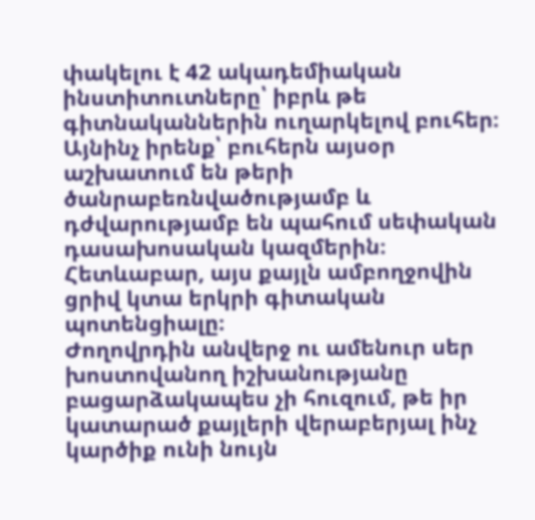փակելու է 42 ակադեմիական ինստիտուտները՝ իբրև թե գիտնականներին ուղարկելով բուհեր։ Այնինչ իրենք՝ բուհերն այսօր աշխատում են թերի ծանրաբեռնվածությամբ և դժվարությամբ են պահում սեփական դասախոսական կազմերին։ Հետևաբար, այս քայլն ամբողջովին ցրիվ կտա երկրի գիտական պոտենցիալը։
Ժողովրդին անվերջ ու ամենուր սեր խոստովանող իշխանությանը բացարձակապես չի հուզում, թե իր կատարած քայլերի վերաբերյալ ինչ կարծիք ունի նույն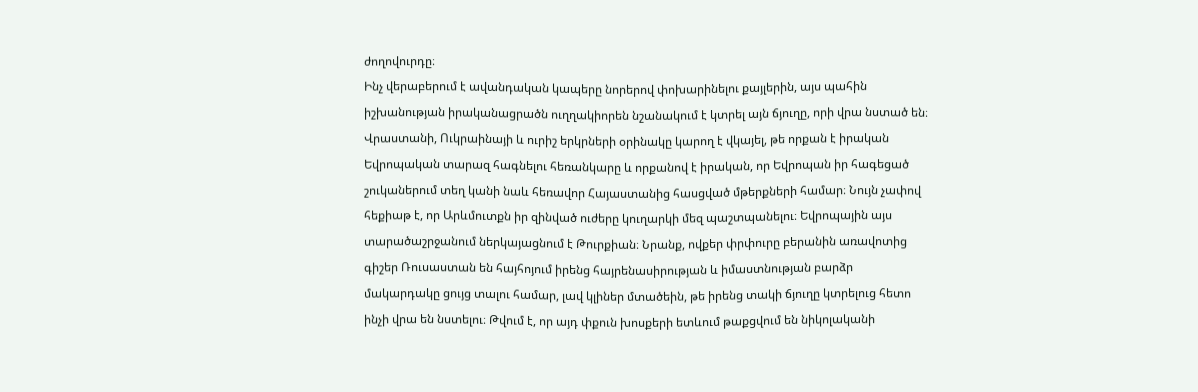ժողովուրդը։
Ինչ վերաբերում է ավանդական կապերը նորերով փոխարինելու քայլերին, այս պահին իշխանության իրականացրածն ուղղակիորեն նշանակում է կտրել այն ճյուղը, որի վրա նստած են։ Վրաստանի, Ուկրաինայի և ուրիշ երկրների օրինակը կարող է վկայել, թե որքան է իրական Եվրոպական տարազ հագնելու հեռանկարը և որքանով է իրական, որ Եվրոպան իր հագեցած շուկաներում տեղ կանի նաև հեռավոր Հայաստանից հասցված մթերքների համար։ Նույն չափով հեքիաթ է, որ Արևմուտքն իր զինված ուժերը կուղարկի մեզ պաշտպանելու։ Եվրոպային այս տարածաշրջանում ներկայացնում է Թուրքիան։ Նրանք, ովքեր փրփուրը բերանին առավոտից գիշեր Ռուսաստան են հայհոյում իրենց հայրենասիրության և իմաստնության բարձր մակարդակը ցույց տալու համար, լավ կլիներ մտածեին, թե իրենց տակի ճյուղը կտրելուց հետո ինչի վրա են նստելու։ Թվում է, որ այդ փքուն խոսքերի ետևում թաքցվում են նիկոլականի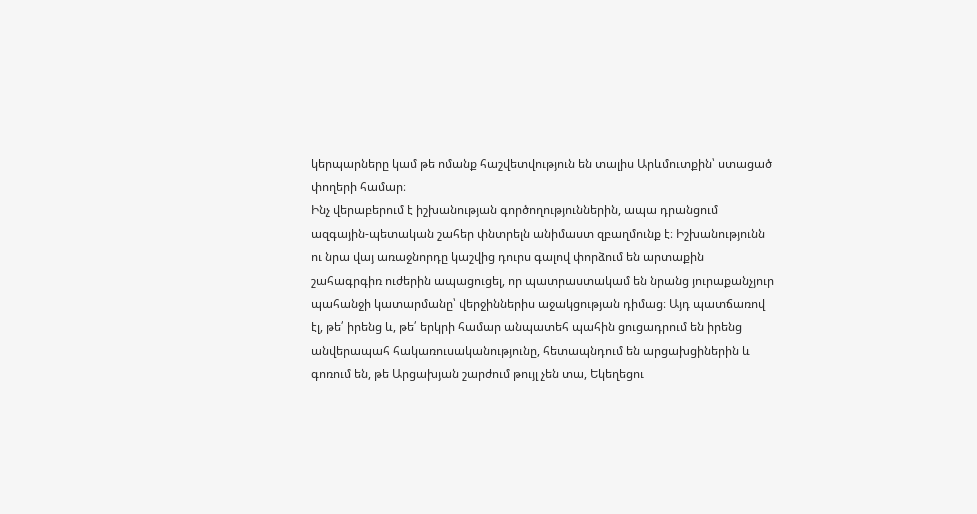կերպարները կամ թե ոմանք հաշվետվություն են տալիս Արևմուտքին՝ ստացած փողերի համար։
Ինչ վերաբերում է իշխանության գործողություններին, ապա դրանցում ազգային-պետական շահեր փնտրելն անիմաստ զբաղմունք է։ Իշխանությունն ու նրա վայ առաջնորդը կաշվից դուրս գալով փորձում են արտաքին շահագրգիռ ուժերին ապացուցել, որ պատրաստակամ են նրանց յուրաքանչյուր պահանջի կատարմանը՝ վերջիններիս աջակցության դիմաց։ Այդ պատճառով էլ, թե՛ իրենց և, թե՛ երկրի համար անպատեհ պահին ցուցադրում են իրենց անվերապահ հակառուսականությունը, հետապնդում են արցախցիներին և գոռում են, թե Արցախյան շարժում թույլ չեն տա, Եկեղեցու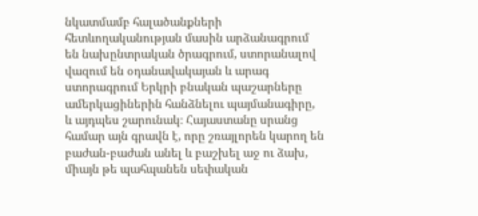նկատմամբ հալածանքների հետևողականության մասին արձանագրում են նախընտրական ծրագրում, ստորանալով վազում են օդանավակայան և արագ ստորագրում Երկրի բնական պաշարները ամերկացիներին հանձնելու պայմանագիրը, և այդպես շարունակ։ Հայաստանը սրանց համար այն գրավն է, որը շռայլորեն կարող են բաժան-բաժան անել և բաշխել աջ ու ձախ, միայն թե պահպանեն սեփական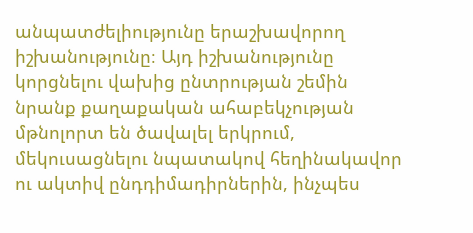անպատժելիությունը երաշխավորող իշխանությունը։ Այդ իշխանությունը կորցնելու վախից ընտրության շեմին նրանք քաղաքական ահաբեկչության մթնոլորտ են ծավալել երկրում, մեկուսացնելու նպատակով հեղինակավոր ու ակտիվ ընդդիմադիրներին, ինչպես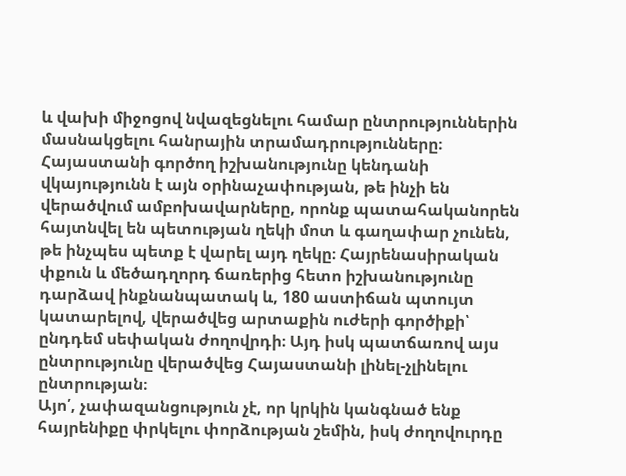և վախի միջոցով նվազեցնելու համար ընտրություններին մասնակցելու հանրային տրամադրությունները։
Հայաստանի գործող իշխանությունը կենդանի վկայությունն է այն օրինաչափության, թե ինչի են վերածվում ամբոխավարները, որոնք պատահականորեն հայտնվել են պետության ղեկի մոտ և գաղափար չունեն, թե ինչպես պետք է վարել այդ ղեկը։ Հայրենասիրական փքուն և մեծադղորդ ճառերից հետո իշխանությունը դարձավ ինքնանպատակ և, 180 աստիճան պտույտ կատարելով, վերածվեց արտաքին ուժերի գործիքի՝ ընդդեմ սեփական ժողովրդի։ Այդ իսկ պատճառով այս ընտրությունը վերածվեց Հայաստանի լինել-չլինելու ընտրության։
Այո՛, չափազանցություն չէ, որ կրկին կանգնած ենք հայրենիքը փրկելու փորձության շեմին, իսկ ժողովուրդը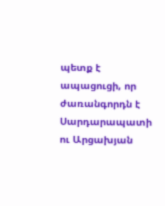պետք է ապացուցի, որ ժառանգորդն է Սարդարապատի ու Արցախյան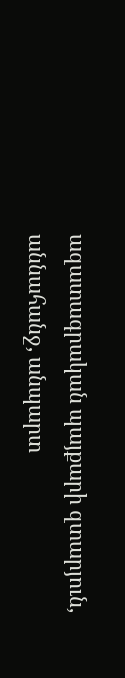ազատագրական պայքարի զտարյուն, աննահանջ, անպարտ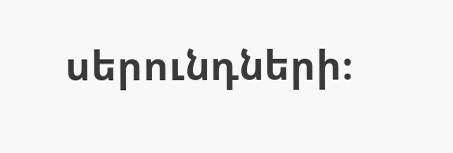սերունդների։